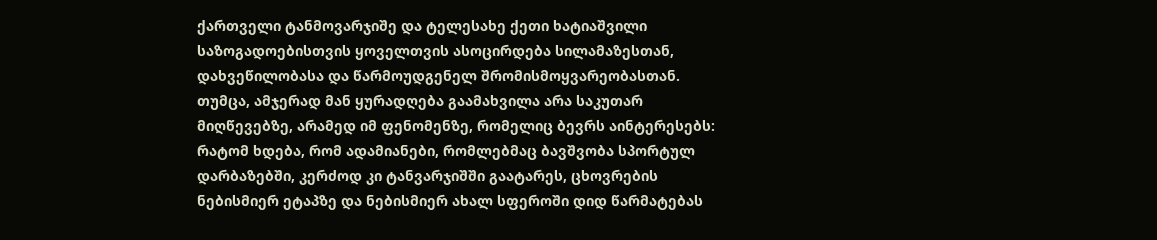ქართველი ტანმოვარჯიშე და ტელესახე ქეთი ხატიაშვილი საზოგადოებისთვის ყოველთვის ასოცირდება სილამაზესთან, დახვეწილობასა და წარმოუდგენელ შრომისმოყვარეობასთან. თუმცა, ამჯერად მან ყურადღება გაამახვილა არა საკუთარ მიღწევებზე, არამედ იმ ფენომენზე, რომელიც ბევრს აინტერესებს: რატომ ხდება, რომ ადამიანები, რომლებმაც ბავშვობა სპორტულ დარბაზებში, კერძოდ კი ტანვარჯიშში გაატარეს, ცხოვრების ნებისმიერ ეტაპზე და ნებისმიერ ახალ სფეროში დიდ წარმატებას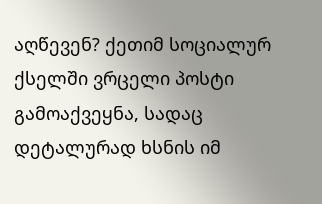აღწევენ? ქეთიმ სოციალურ ქსელში ვრცელი პოსტი გამოაქვეყნა, სადაც დეტალურად ხსნის იმ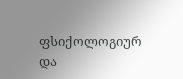ფსიქოლოგიურ და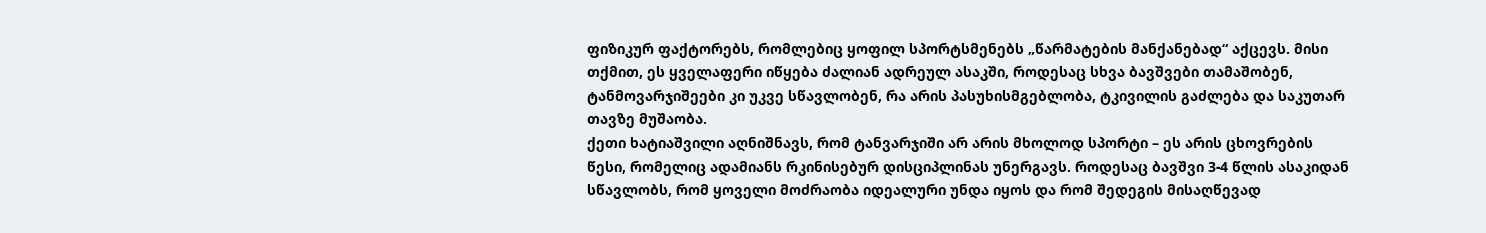ფიზიკურ ფაქტორებს, რომლებიც ყოფილ სპორტსმენებს „წარმატების მანქანებად“ აქცევს. მისი თქმით, ეს ყველაფერი იწყება ძალიან ადრეულ ასაკში, როდესაც სხვა ბავშვები თამაშობენ, ტანმოვარჯიშეები კი უკვე სწავლობენ, რა არის პასუხისმგებლობა, ტკივილის გაძლება და საკუთარ თავზე მუშაობა.
ქეთი ხატიაშვილი აღნიშნავს, რომ ტანვარჯიში არ არის მხოლოდ სპორტი – ეს არის ცხოვრების წესი, რომელიც ადამიანს რკინისებურ დისციპლინას უნერგავს. როდესაც ბავშვი 3-4 წლის ასაკიდან სწავლობს, რომ ყოველი მოძრაობა იდეალური უნდა იყოს და რომ შედეგის მისაღწევად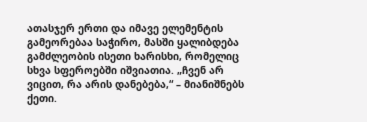ათასჯერ ერთი და იმავე ელემენტის გამეორებაა საჭირო, მასში ყალიბდება გამძლეობის ისეთი ხარისხი, რომელიც სხვა სფეროებში იშვიათია. „ჩვენ არ ვიცით, რა არის დანებება,“ – მიანიშნებს ქეთი.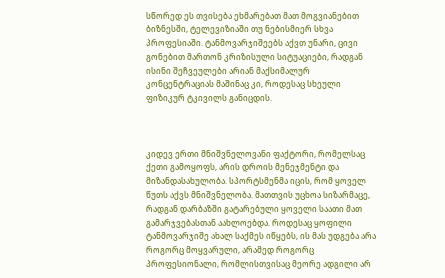სწორედ ეს თვისება ეხმარებათ მათ მოგვიანებით ბიზნესში, ტელევიზიაში თუ ნებისმიერ სხვა პროფესიაში. ტანმოვარჯიშეებს აქვთ უნარი, ცივი გონებით მართონ კრიზისული სიტუაციები, რადგან ისინი შეჩვეულები არიან მაქსიმალურ კონცენტრაციას მაშინაც კი, როდესაც სხეული ფიზიკურ ტკივილს განიცდის.



კიდევ ერთი მნიშვნელოვანი ფაქტორი, რომელსაც ქეთი გამოყოფს, არის დროის მენეჯმენტი და მიზანდასახულობა. სპორტსმენმა იცის, რომ ყოველ წუთს აქვს მნიშვნელობა. მათთვის უცხოა სიზარმაცე, რადგან დარბაზში გატარებული ყოველი საათი მათ გამარჯვებასთან აახლოებდა. როდესაც ყოფილი ტანმოვარჯიშე ახალ საქმეს იწყებს, ის მას უდგება არა როგორც მოყვარული, არამედ როგორც პროფესიონალი, რომლისთვისაც მეორე ადგილი არ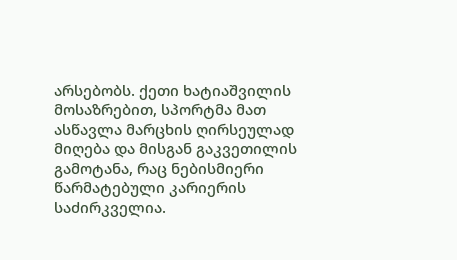არსებობს. ქეთი ხატიაშვილის მოსაზრებით, სპორტმა მათ ასწავლა მარცხის ღირსეულად მიღება და მისგან გაკვეთილის გამოტანა, რაც ნებისმიერი წარმატებული კარიერის საძირკველია.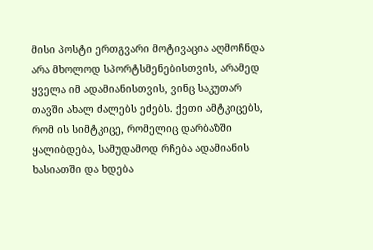მისი პოსტი ერთგვარი მოტივაცია აღმოჩნდა არა მხოლოდ სპორტსმენებისთვის, არამედ ყველა იმ ადამიანისთვის, ვინც საკუთარ თავში ახალ ძალებს ეძებს. ქეთი ამტკიცებს, რომ ის სიმტკიცე, რომელიც დარბაზში ყალიბდება, სამუდამოდ რჩება ადამიანის ხასიათში და ხდება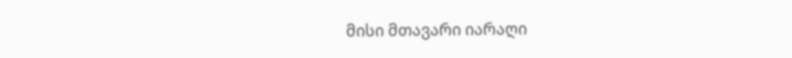მისი მთავარი იარაღი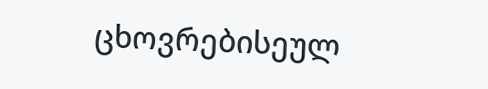ცხოვრებისეულ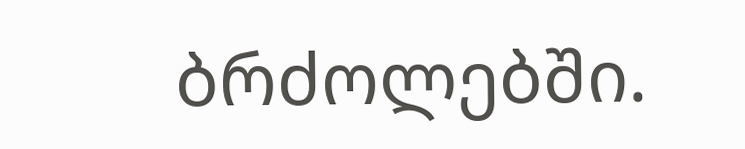ბრძოლებში.